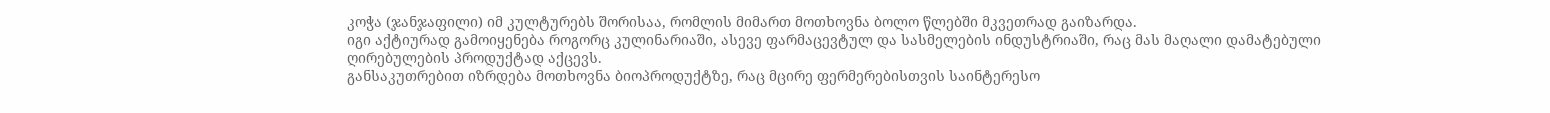კოჭა (ჯანჯაფილი) იმ კულტურებს შორისაა, რომლის მიმართ მოთხოვნა ბოლო წლებში მკვეთრად გაიზარდა.
იგი აქტიურად გამოიყენება როგორც კულინარიაში, ასევე ფარმაცევტულ და სასმელების ინდუსტრიაში, რაც მას მაღალი დამატებული ღირებულების პროდუქტად აქცევს.
განსაკუთრებით იზრდება მოთხოვნა ბიოპროდუქტზე, რაც მცირე ფერმერებისთვის საინტერესო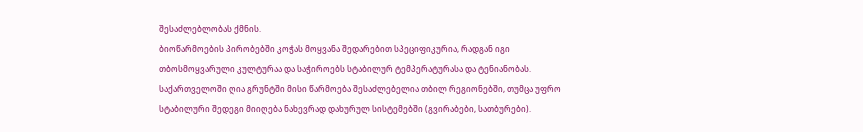შესაძლებლობას ქმნის.
ბიოწარმოების პირობებში კოჭას მოყვანა შედარებით სპეციფიკურია, რადგან იგი თბოსმოყვარული კულტურაა და საჭიროებს სტაბილურ ტემპერატურასა და ტენიანობას. საქართველოში ღია გრუნტში მისი წარმოება შესაძლებელია თბილ რეგიონებში, თუმცა უფრო სტაბილური შედეგი მიიღება ნახევრად დახურულ სისტემებში (გვირაბები, სათბურები).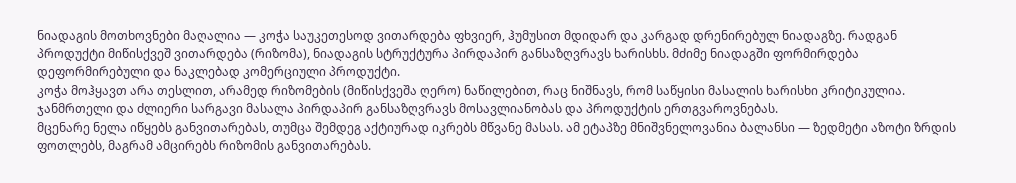ნიადაგის მოთხოვნები მაღალია — კოჭა საუკეთესოდ ვითარდება ფხვიერ, ჰუმუსით მდიდარ და კარგად დრენირებულ ნიადაგზე. რადგან პროდუქტი მიწისქვეშ ვითარდება (რიზომა), ნიადაგის სტრუქტურა პირდაპირ განსაზღვრავს ხარისხს. მძიმე ნიადაგში ფორმირდება დეფორმირებული და ნაკლებად კომერციული პროდუქტი.
კოჭა მოჰყავთ არა თესლით, არამედ რიზომების (მიწისქვეშა ღერო) ნაწილებით, რაც ნიშნავს, რომ საწყისი მასალის ხარისხი კრიტიკულია. ჯანმრთელი და ძლიერი სარგავი მასალა პირდაპირ განსაზღვრავს მოსავლიანობას და პროდუქტის ერთგვაროვნებას.
მცენარე ნელა იწყებს განვითარებას, თუმცა შემდეგ აქტიურად იკრებს მწვანე მასას. ამ ეტაპზე მნიშვნელოვანია ბალანსი — ზედმეტი აზოტი ზრდის ფოთლებს, მაგრამ ამცირებს რიზომის განვითარებას.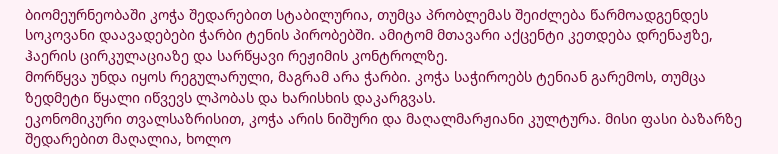ბიომეურნეობაში კოჭა შედარებით სტაბილურია, თუმცა პრობლემას შეიძლება წარმოადგენდეს სოკოვანი დაავადებები ჭარბი ტენის პირობებში. ამიტომ მთავარი აქცენტი კეთდება დრენაჟზე, ჰაერის ცირკულაციაზე და სარწყავი რეჟიმის კონტროლზე.
მორწყვა უნდა იყოს რეგულარული, მაგრამ არა ჭარბი. კოჭა საჭიროებს ტენიან გარემოს, თუმცა ზედმეტი წყალი იწვევს ლპობას და ხარისხის დაკარგვას.
ეკონომიკური თვალსაზრისით, კოჭა არის ნიშური და მაღალმარჟიანი კულტურა. მისი ფასი ბაზარზე შედარებით მაღალია, ხოლო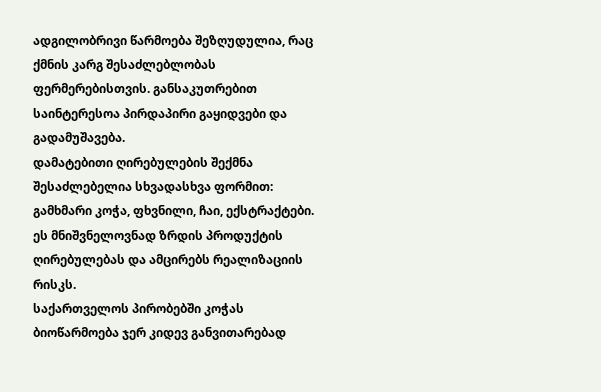ადგილობრივი წარმოება შეზღუდულია, რაც ქმნის კარგ შესაძლებლობას ფერმერებისთვის. განსაკუთრებით საინტერესოა პირდაპირი გაყიდვები და გადამუშავება.
დამატებითი ღირებულების შექმნა შესაძლებელია სხვადასხვა ფორმით: გამხმარი კოჭა, ფხვნილი, ჩაი, ექსტრაქტები. ეს მნიშვნელოვნად ზრდის პროდუქტის ღირებულებას და ამცირებს რეალიზაციის რისკს.
საქართველოს პირობებში კოჭას ბიოწარმოება ჯერ კიდევ განვითარებად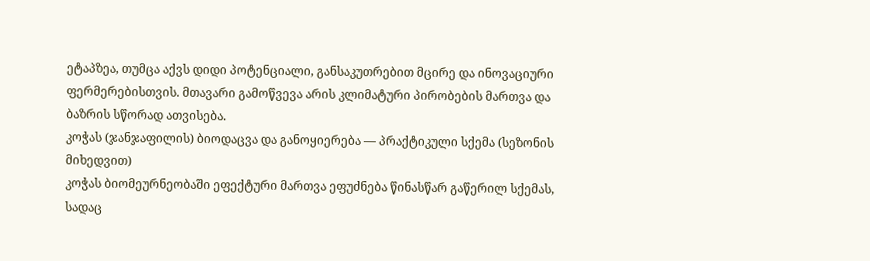ეტაპზეა, თუმცა აქვს დიდი პოტენციალი, განსაკუთრებით მცირე და ინოვაციური ფერმერებისთვის. მთავარი გამოწვევა არის კლიმატური პირობების მართვა და ბაზრის სწორად ათვისება.
კოჭას (ჯანჯაფილის) ბიოდაცვა და განოყიერება — პრაქტიკული სქემა (სეზონის მიხედვით)
კოჭას ბიომეურნეობაში ეფექტური მართვა ეფუძნება წინასწარ გაწერილ სქემას, სადაც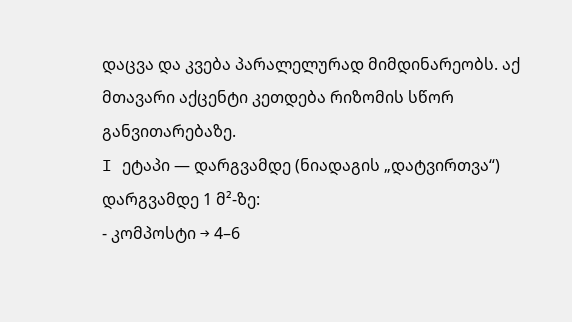დაცვა და კვება პარალელურად მიმდინარეობს. აქ მთავარი აქცენტი კეთდება რიზომის სწორ განვითარებაზე.
I ეტაპი — დარგვამდე (ნიადაგის „დატვირთვა“)
დარგვამდე 1 მ²-ზე:
- კომპოსტი → 4–6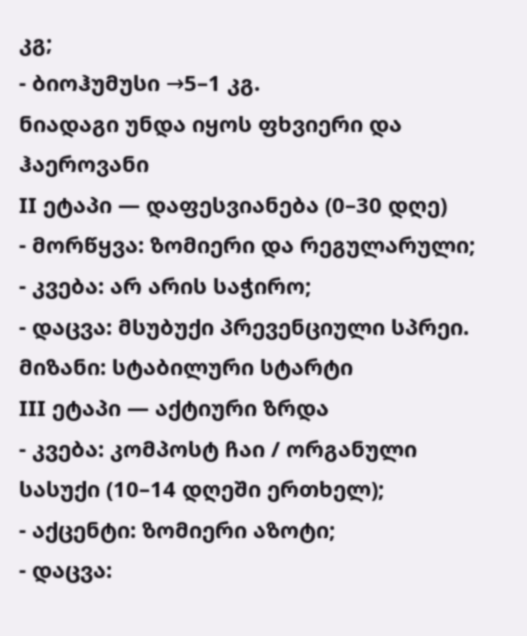კგ;
- ბიოჰუმუსი →5–1 კგ.
ნიადაგი უნდა იყოს ფხვიერი და ჰაეროვანი
II ეტაპი — დაფესვიანება (0–30 დღე)
- მორწყვა: ზომიერი და რეგულარული;
- კვება: არ არის საჭირო;
- დაცვა: მსუბუქი პრევენციული სპრეი.
მიზანი: სტაბილური სტარტი
III ეტაპი — აქტიური ზრდა
- კვება: კომპოსტ ჩაი / ორგანული სასუქი (10–14 დღეში ერთხელ);
- აქცენტი: ზომიერი აზოტი;
- დაცვა: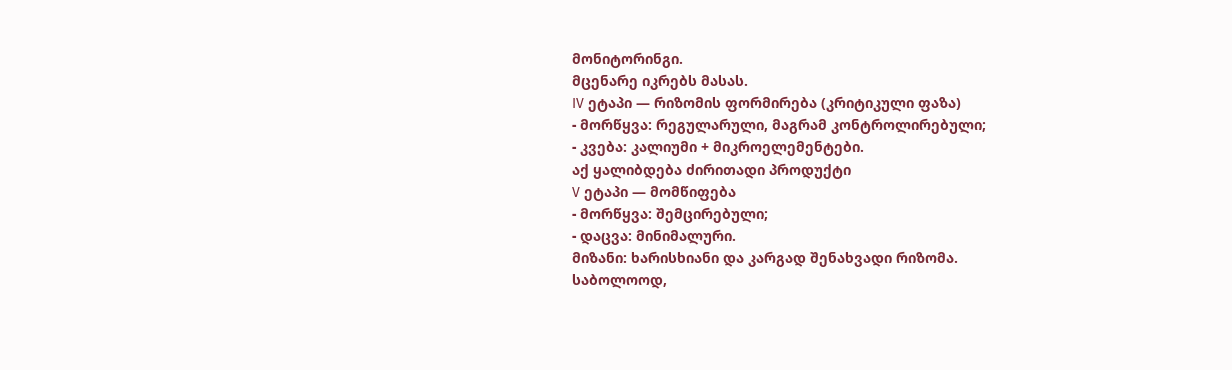მონიტორინგი.
მცენარე იკრებს მასას.
IV ეტაპი — რიზომის ფორმირება (კრიტიკული ფაზა)
- მორწყვა: რეგულარული, მაგრამ კონტროლირებული;
- კვება: კალიუმი + მიკროელემენტები.
აქ ყალიბდება ძირითადი პროდუქტი
V ეტაპი — მომწიფება
- მორწყვა: შემცირებული;
- დაცვა: მინიმალური.
მიზანი: ხარისხიანი და კარგად შენახვადი რიზომა.
საბოლოოდ,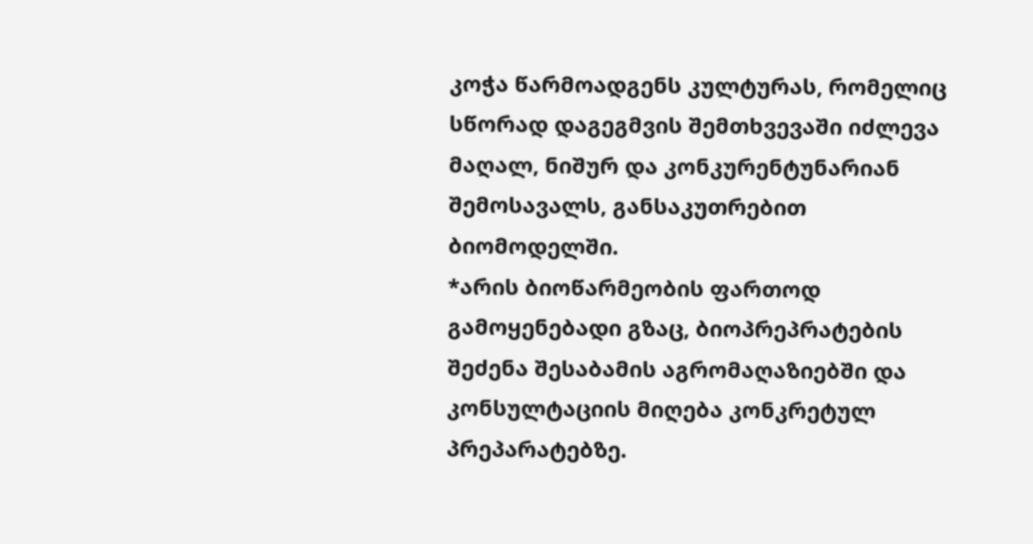კოჭა წარმოადგენს კულტურას, რომელიც სწორად დაგეგმვის შემთხვევაში იძლევა მაღალ, ნიშურ და კონკურენტუნარიან შემოსავალს, განსაკუთრებით ბიომოდელში.
*არის ბიოწარმეობის ფართოდ გამოყენებადი გზაც, ბიოპრეპრატების შეძენა შესაბამის აგრომაღაზიებში და კონსულტაციის მიღება კონკრეტულ პრეპარატებზე.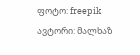ფოტო: freepik
ავტორი: მალხაზ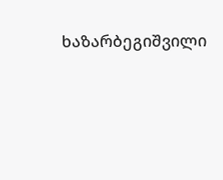ხაზარბეგიშვილი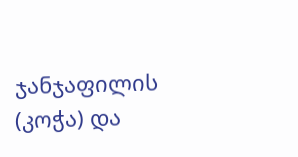ჯანჯაფილის (კოჭა) და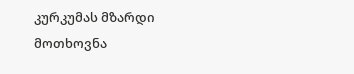კურკუმას მზარდი მოთხოვნა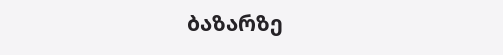ბაზარზე